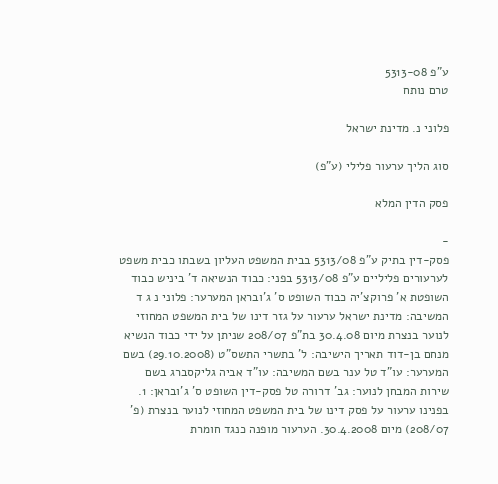ע"פ 5313-08
טרם נותח

פלוני נ. מדינת ישראל

סוג הליך ערעור פלילי (ע"פ)

פסק הדין המלא

-
פסק-דין בתיק ע"פ 5313/08 בבית המשפט העליון בשבתו כבית משפט לערעורים פליליים ע"פ 5313/08 בפני: כבוד הנשיאה ד' ביניש כבוד השופטת א' פרוקצ'יה כבוד השופט ס' ג'ובראן המערער: פלוני נ ג ד המשיבה: מדינת ישראל ערעור על גזר דינו של בית המשפט המחוזי לנוער בנצרת מיום 30.4.08 בת"פ 208/07 שניתן על ידי כבוד הנשיא מנחם בן-דוד תאריך הישיבה: ל' בתשרי התשס"ט (29.10.2008) בשם המערער: עו"ד טל ענר בשם המשיבה: עו"ד אביה גליקסברג בשם שירות המבחן לנוער: גב' דרורה טל פסק-דין השופט ס' ג'ובראן: 1. בפנינו ערעור על פסק דינו של בית המשפט המחוזי לנוער בנצרת (פ' 208/07) מיום 30.4.2008. הערעור מופנה כנגד חומרת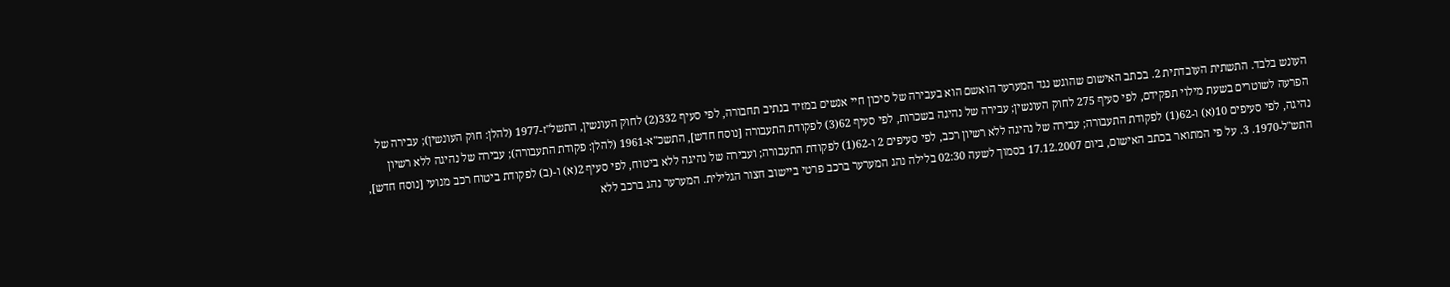העונש בלבד. התשתית העובדתית 2. בכתב האישום שהוגש נגד המערער הואשם הוא בעבירה של סיכון חיי אנשים במזיד בנתיב תחבורה, לפי סעיף 332(2) לחוק העונשין, התשל"ז-1977 (להלן: חוק העונשין); עבירה של הפרעה לשוטרים בשעת מילוי תפקידם, לפי סעיף 275 לחוק העונשין; עבירה של נהיגה בשכרות, לפי סעיף 62(3) לפקודת התעבורה [נוסח חדש], התשכ"א-1961 (להלן: פקודת התעבורה); עבירה של נהיגה ללא רשיון נהיגה, לפי סעיפים 10(א) ו-62(1) לפקודת התעבורה; עבירה של נהיגה ללא רשיון רכב, לפי סעיפים 2 ו-62(1) לפקודת התעבורה; ועבירה של נהיגה ללא ביטוח, לפי סעיף 2(א) ו-(ב) לפקודת ביטוח רכב מנועי [נוסח חדש], התש"ל-1970. 3. על פי המתואר בכתב האישום, ביום 17.12.2007 בסמוך לשעה 02:30 בלילה נהג המערער ברכב פרטי ביישוב חצור הגלילית. המערער נהג ברכב ללא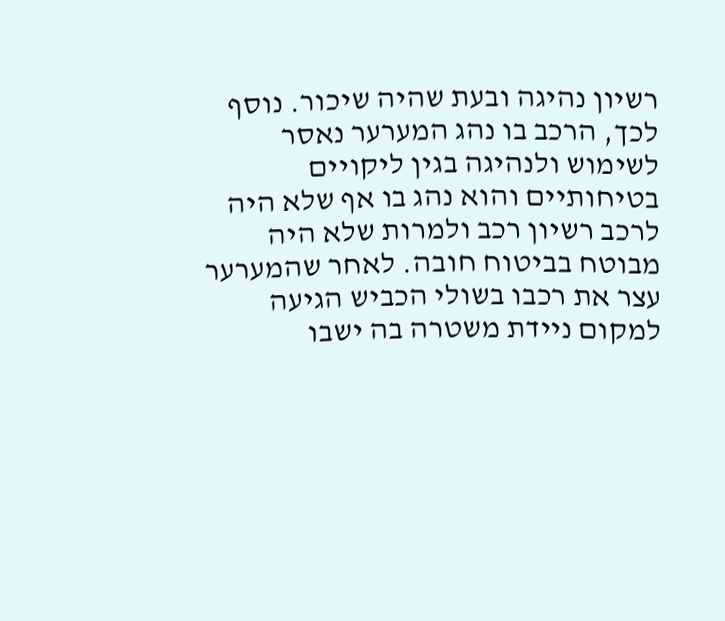רשיון נהיגה ובעת שהיה שיכור. נוסף לכך, הרכב בו נהג המערער נאסר לשימוש ולנהיגה בגין ליקויים בטיחותיים והוא נהג בו אף שלא היה לרכב רשיון רכב ולמרות שלא היה מבוטח בביטוח חובה. לאחר שהמערער עצר את רכבו בשולי הכביש הגיעה למקום ניידת משטרה בה ישבו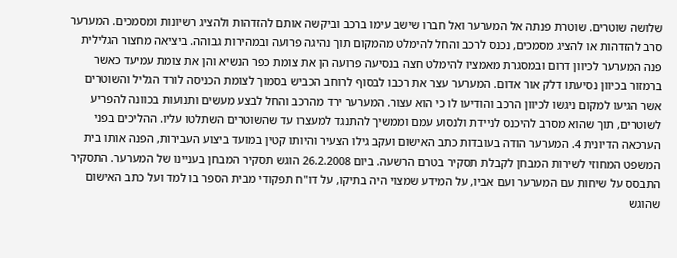שלושה שוטרים. שוטרת פנתה אל המערער ואל חברו שישב עימו ברכב וביקשה אותם להזדהות ולהציג רשיונות ומסמכים. המערער סרב להזדהות או להציג מסמכים, נכנס לרכב והחל להימלט מהמקום תוך נהיגה פרועה ובמהירות גבוהה. ביציאה מחצור הגלילית פנה המערער לכיוון דרום ובמסגרת מאמציו להימלט חצה בנסיעה פרועה הן את צומת כפר הנשיא והן את צומת עמיעד כאשר ברמזור בכיוון נסיעתו דלק אור אדום. המערער עצר את רכבו לבסוף לרוחב הכביש בסמוך לצומת הכניסה לורד הגליל והשוטרים אשר הגיעו למקום ניגשו לכיוון הרכב והודיעו לו כי הוא עצור. המערער ירד מהרכב והחל לבצע מעשים ותנועות בכוונה להפריע לשוטרים, תוך שהוא מסרב להיכנס לניידת ולנסוע עמם וממשיך להתנגד למעצרו עד שהשוטרים השתלטו עליו. ההליכים בפני הערכאה הדיונית 4. המערער הודה בעובדות כתב האישום ועקב גילו הצעיר והיותו קטין במועד ביצוע העבירות, הפנה אותו בית המשפט המחוזי לשירות המבחן לקבלת תסקיר בטרם הרשעה. ביום 26.2.2008 הוגש תסקיר המבחן בעניינו של המערער. התסקיר התבסס על שיחות עם המערער ועם אביו, על המידע שמצוי היה בתיקו, על דו"ח תפקודי מבית הספר בו למד ועל כתב האישום שהוגש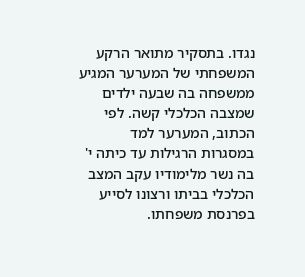נגדו. בתסקיר מתואר הרקע המשפחתי של המערער המגיע ממשפחה בה שבעה ילדים שמצבה הכלכלי קשה. לפי הכתוב, המערער למד במסגרות הרגילות עד כיתה י' בה נשר מלימודיו עקב המצב הכלכלי בביתו ורצונו לסייע בפרנסת משפחתו.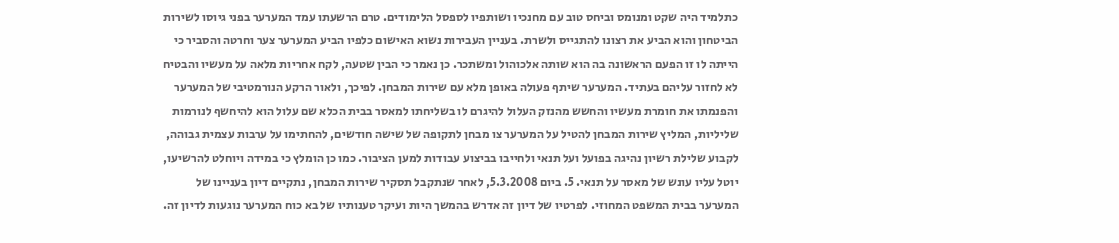כתלמיד היה שקט ומנומס וביחס טוב עם מחנכיו ושותפיו לספסל הלימודים. טרם הרשעתו עמד המערער בפני גיוסו לשירות הביטחון והוא הביע את רצונו להתגייס ולשרת. בעניין העבירות נשוא האישום כלפיו הביע המערער צער וחרטה והסביר כי הייתה לו זו הפעם הראשונה בה הוא שותה אלכוהול ומשתכר. כן נאמר כי הבין שטעה, לקח אחריות מלאה על מעשיו והבטיח לא לחזור עליהם בעתיד. המערער שיתף פעולה באופן מלא עם שירות המבחן. לפיכך, ולאור הרקע הנורמטיבי של המערער והפנמתו את חומרת מעשיו והחשש מהנזק העלול להיגרם לו בשליחתו למאסר בבית הכלא שם עלול הוא להיחשף לנורמות שליליות, המליץ שירות המבחן להטיל על המערער צו מבחן לתקופה של שישה חודשים, להחתימו על ערבות עצמית גבוהה, לקבוע שלילת רשיון נהיגה בפועל ועל תנאי ולחייבו בביצוע עבודות למען הציבור. כמו כן הומלץ כי במידה ויוחלט להרשיעו, יוטל עליו עונש של מאסר על תנאי. 5. ביום 5.3.2008, לאחר שנתקבל תסקיר שירות המבחן, נתקיים דיון בעניינו של המערער בבית המשפט המחוזי. לפרטיו של דיון זה אדרש בהמשך היות ועיקר טענותיו של בא כוח המערער נוגעות לדיון זה.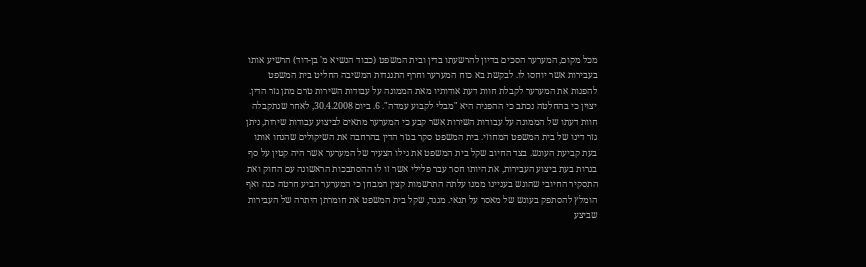מכל מקום, המערער הסכים בדיון להרשעתו בדין ובית המשפט (כבוד הנשיא מ' בן-דוד) הרשיע אותו בעבירות אשר יוחסו לו. לבקשת בא כוח המערער וחרף התנגדות המשיבה החליט בית המשפט להפנות את המערער לקבלת חוות דעת אודותיו מאת הממונה על עבודות השירות טרם מתן גזר הדין. יצוין כי בהחלטה נכתב כי ההפניה היא "מבלי לקבוע עמדה". 6. ביום 30.4.2008, לאחר שנתקבלה חוות דעתו של הממונה על עבודות השירות אשר קבע כי המערער מתאים לביצוע עבודות שירות, ניתן גזר דינו של בית המשפט המחוזי. בית המשפט סקר בגזר הדין בהרחבה את השיקולים שהנחו אותו בעת קביעת העונש. בצד החיוב שקל בית המשפט את גילו הצעיר של המערער אשר היה קטין על סף בגרות בעת ביצוע העבירות, את היותו חסר עבר פלילי אשר זו לו ההסתבכות הראשונה עם החוק ואת התסקיר החיובי שהוגש בעניינו ממנו עלתה התרשמות קצין המבחן כי המערער הביע חרטה כנה ואף הומלץ להסתפק בעונש של מאסר על תנאי. מנגד, שקל בית המשפט את חומרתן היתרה של העבירות שביצע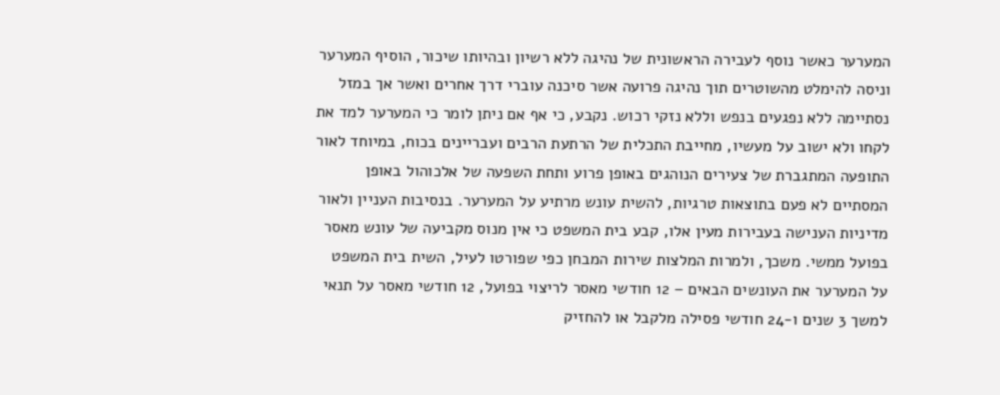המערער כאשר נוסף לעבירה הראשונית של נהיגה ללא רשיון ובהיותו שיכור, הוסיף המערער וניסה להימלט מהשוטרים תוך נהיגה פרועה אשר סיכנה עוברי דרך אחרים ואשר אך במזל נסתיימה ללא נפגעים בנפש וללא נזקי רכוש. נקבע, כי אף אם ניתן לומר כי המערער למד את לקחו ולא ישוב על מעשיו, מחייבת התכלית של הרתעת הרבים ועבריינים בכוח, במיוחד לאור התופעה המתגברת של צעירים הנוהגים באופן פרוע ותחת השפעה של אלכוהול באופן המסתיים לא פעם בתוצאות טרגיות, להשית עונש מרתיע על המערער. בנסיבות העניין ולאור מדיניות הענישה בעבירות מעין אלו, קבע בית המשפט כי אין מנוס מקביעה של עונש מאסר בפועל ממשי. משכך, ולמרות המלצות שירות המבחן כפי שפורטו לעיל, השית בית המשפט על המערער את העונשים הבאים – 12 חודשי מאסר לריצוי בפועל, 12 חודשי מאסר על תנאי למשך 3 שנים ו-24 חודשי פסילה מלקבל או להחזיק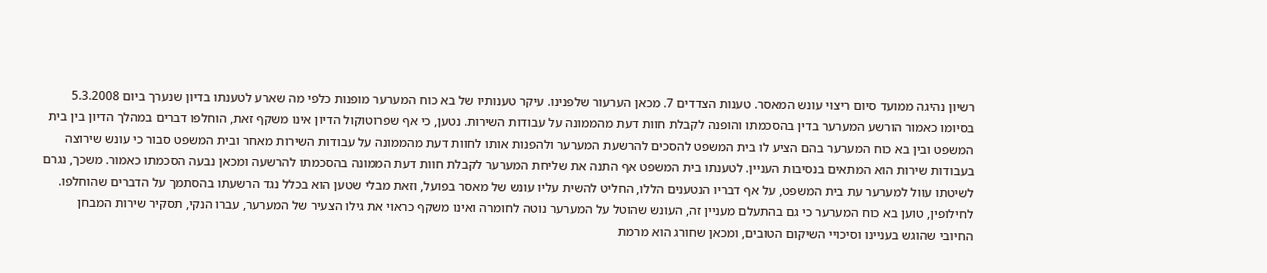רשיון נהיגה ממועד סיום ריצוי עונש המאסר. טענות הצדדים 7. מכאן הערעור שלפנינו. עיקר טענותיו של בא כוח המערער מופנות כלפי מה שארע לטענתו בדיון שנערך ביום 5.3.2008 בסיומו כאמור הורשע המערער בדין בהסכמתו והופנה לקבלת חוות דעת מהממונה על עבודות השירות. נטען, כי אף שפרוטוקול הדיון אינו משקף זאת, הוחלפו דברים במהלך הדיון בין בית המשפט ובין בא כוח המערער בהם הציע לו בית המשפט להסכים להרשעת המערער ולהפנות אותו לחוות דעת מהממונה על עבודות השירות מאחר ובית המשפט סבור כי עונש שירוצה בעבודות שירות הוא המתאים בנסיבות העניין. לטענתו בית המשפט אף התנה את שליחת המערער לקבלת חוות דעת הממונה בהסכמתו להרשעה ומכאן נבעה הסכמתו כאמור. משכך, נגרם לשיטתו עוול למערער עת בית המשפט, על אף דבריו הנטענים הללו, החליט להשית עליו עונש של מאסר בפועל, וזאת מבלי שטען הוא בכלל נגד הרשעתו בהסתמך על הדברים שהוחלפו. לחילופין, טוען בא כוח המערער כי גם בהתעלם מעניין זה, העונש שהוטל על המערער נוטה לחומרה ואינו משקף כראוי את גילו הצעיר של המערער, עברו הנקי, תסקיר שירות המבחן החיובי שהוגש בעניינו וסיכויי השיקום הטובים, ומכאן שחורג הוא מרמת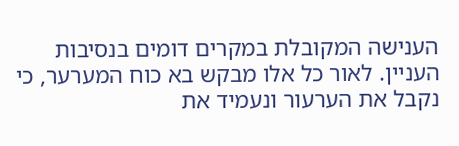הענישה המקובלת במקרים דומים בנסיבות העניין. לאור כל אלו מבקש בא כוח המערער, כי נקבל את הערעור ונעמיד את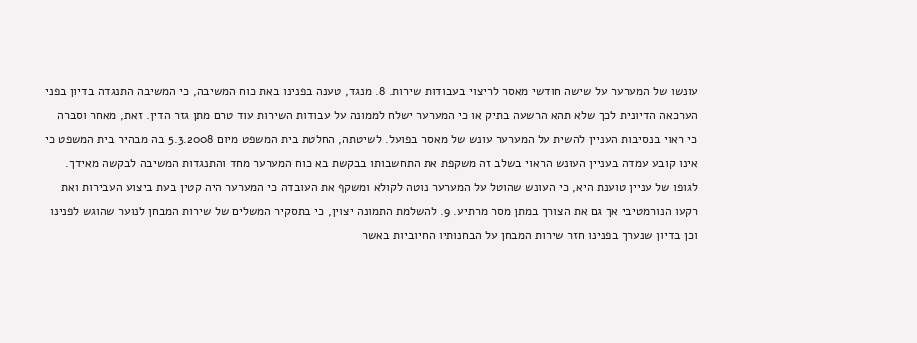עונשו של המערער על שישה חודשי מאסר לריצוי בעבודות שירות. 8. מנגד, טענה בפנינו באת כוח המשיבה, כי המשיבה התנגדה בדיון בפני הערכאה הדיונית לכך שלא תהא הרשעה בתיק או כי המערער ישלח לממונה על עבודות השירות עוד טרם מתן גזר הדין. זאת, מאחר וסברה כי ראוי בנסיבות העניין להשית על המערער עונש של מאסר בפועל. לשיטתה, החלטת בית המשפט מיום 5.3.2008 בה מבהיר בית המשפט כי אינו קובע עמדה בעניין העונש הראוי בשלב זה משקפת את התחשבותו בבקשת בא כוח המערער מחד והתנגדות המשיבה לבקשה מאידך. לגופו של עניין טוענת היא, כי העונש שהוטל על המערער נוטה לקולא ומשקף את העובדה כי המערער היה קטין בעת ביצוע העבירות ואת רקעו הנורמטיבי אך גם את הצורך במתן מסר מרתיע. 9. להשלמת התמונה יצוין, כי בתסקיר המשלים של שירות המבחן לנוער שהוגש לפנינו וכן בדיון שנערך בפנינו חזר שירות המבחן על הבחנותיו החיוביות באשר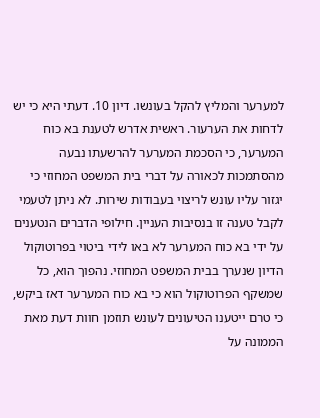למערער והמליץ להקל בעונשו. דיון 10. דעתי היא כי יש לדחות את הערעור. ראשית אדרש לטענת בא כוח המערער, כי הסכמת המערער להרשעתו נבעה מהסתמכות לכאורה על דברי בית המשפט המחוזי כי יגזור עליו עונש לריצוי בעבודות שירות. לא ניתן לטעמי לקבל טענה זו בנסיבות העניין. חילופי הדברים הנטענים על ידי בא כוח המערער לא באו לידי ביטוי בפרוטוקול הדיון שנערך בבית המשפט המחוזי. נהפוך הוא, כל שמשקף הפרוטוקול הוא כי בא כוח המערער דאז ביקש, כי טרם ייטענו הטיעונים לעונש תוזמן חוות דעת מאת הממונה על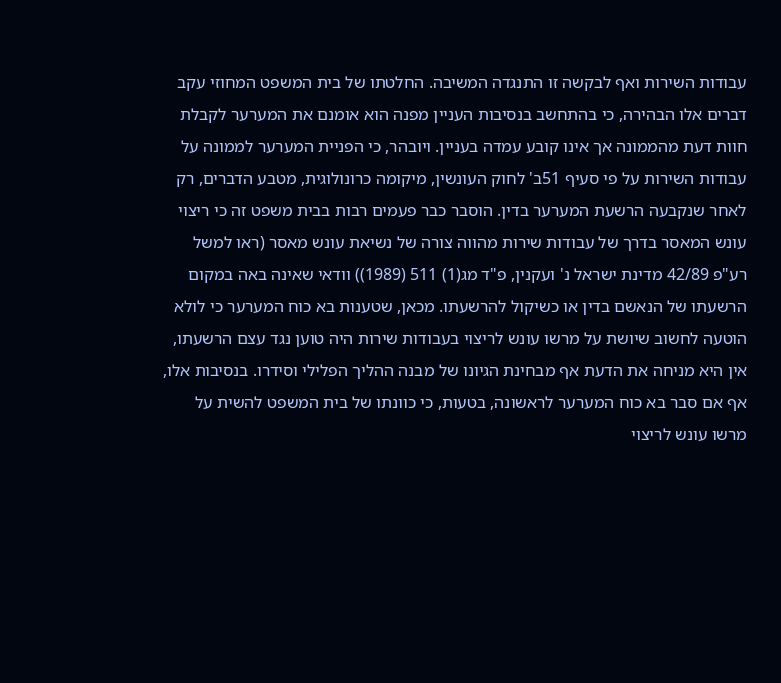עבודות השירות ואף לבקשה זו התנגדה המשיבה. החלטתו של בית המשפט המחוזי עקב דברים אלו הבהירה, כי בהתחשב בנסיבות העניין מפנה הוא אומנם את המערער לקבלת חוות דעת מהממונה אך אינו קובע עמדה בעניין. ויובהר, כי הפניית המערער לממונה על עבודות השירות על פי סעיף 51ב' לחוק העונשין, מיקומה כרונולוגית, מטבע הדברים, רק לאחר שנקבעה הרשעת המערער בדין. הוסבר כבר פעמים רבות בבית משפט זה כי ריצוי עונש המאסר בדרך של עבודות שירות מהווה צורה של נשיאת עונש מאסר (ראו למשל רע"פ 42/89 מדינת ישראל נ' ועקנין, פ"ד מג(1) 511 (1989)) וודאי שאינה באה במקום הרשעתו של הנאשם בדין או כשיקול להרשעתו. מכאן, שטענות בא כוח המערער כי לולא הוטעה לחשוב שיושת על מרשו עונש לריצוי בעבודות שירות היה טוען נגד עצם הרשעתו, אין היא מניחה את הדעת אף מבחינת הגיונו של מבנה ההליך הפלילי וסידרו. בנסיבות אלו, אף אם סבר בא כוח המערער לראשונה, בטעות, כי כוונתו של בית המשפט להשית על מרשו עונש לריצוי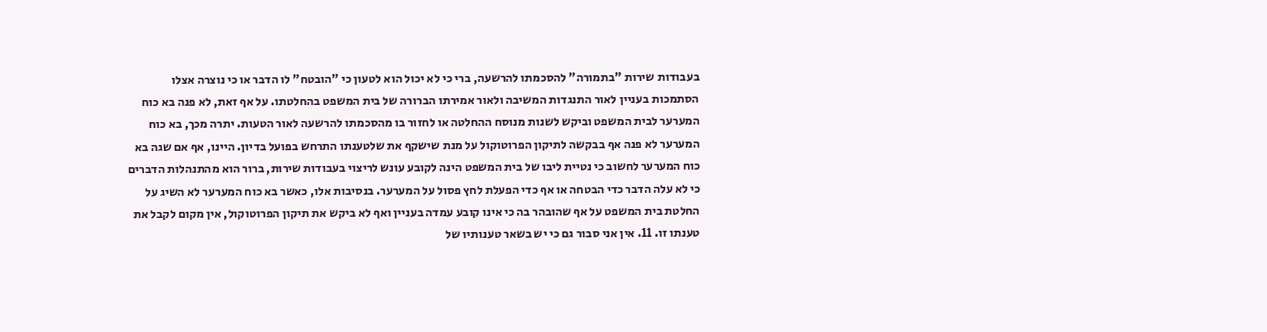בעבודות שירות "בתמורה" להסכמתו להרשעה, ברי כי לא יכול הוא לטעון כי "הובטח" לו הדבר או כי נוצרה אצלו הסתמכות בעניין לאור התנגדות המשיבה ולאור אמירתו הברורה של בית המשפט בהחלטתו. על אף זאת, לא פנה בא כוח המערער לבית המשפט וביקש לשנות מנוסח ההחלטה או לחזור בו מהסכמתו להרשעה לאור הטעות. יתרה מכך, בא כוח המערער לא פנה אף בבקשה לתיקון הפרוטוקול על מנת שישקף את שלטענתו התרחש בפועל בדיון. היינו, אף אם שגה בא כוח המערער לחשוב כי נטיית ליבו של בית המשפט הינה לקובע עונש לריצוי בעבודות שירות, ברור הוא מהתנהלות הדברים כי לא עלה הדבר כדי הבטחה או אף כדי הפעלת לחץ פסול על המערער. בנסיבות אלו, כאשר בא כוח המערער לא השיג על החלטת בית המשפט על אף שהובהר בה כי אינו קובע עמדה בעניין ואף לא ביקש את תיקון הפרוטוקול, אין מקום לקבל את טענתו זו. 11. אין אני סבור גם כי יש בשאר טענותיו של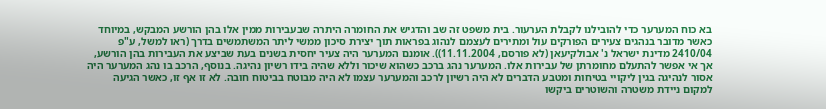בא כוח המערער כדי להובילנו לקבלת הערעור. בית משפט זה שב והדגיש את החומרה היתרה שבעבירות ממין אלו בהן הורשע המבקש, במיוחד כאשר מדובר בנהגים צעירים הפורקים עול ומתירים לעצמם לנהוג בפראות תוך יצירת סיכון ממשי ליתר המשתמשים בדרך (ראו למשל, ע"פ 2410/04 מדינת ישראל נ' אבולקיעאן (לא פורסם, 11.11.2004)). אומנם המערער היה צעיר יחסית בשנים בעת שביצע את העבירות בהן הורשע, אך אי אפשר להתעלם מחומרתן של עבירות אלו. המערער נהג ברכב כשהוא שיכור וללא שהיה בידו רשיון נהיגה. בנוסף, הרכב בו נהג המערער היה אסור לנהיגה בגין ליקויי בטיחות ומטבע הדברים לא היה רשיון לרכב והמערער עצמו לא היה מבוטח בביטוח חובה. לא זו אף זו, כאשר הגיעה למקום ניידת משטרה והשוטרים ביקשו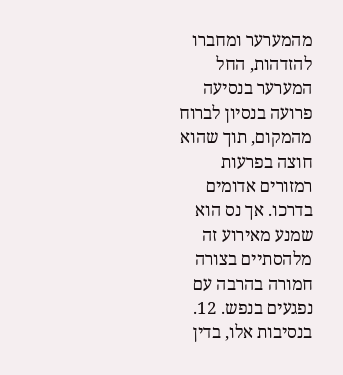מהמערער ומחברו להזדהות, החל המערער בנסיעה פרועה בנסיון לברוח מהמקום, תוך שהוא חוצה בפרעות רמזורים אדומים בדרכו. אך נס הוא שמנע מאירוע זה מלהסתיים בצורה חמורה בהרבה עם נפגעים בנפש. 12. בנסיבות אלו, בדין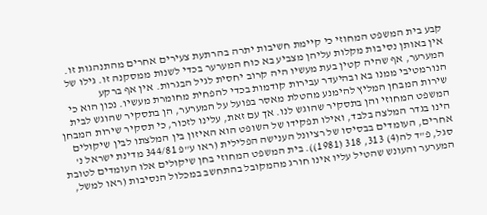קבע בית המשפט המחוזי כי קיימת חשיבות יתרה בהרתעת צעירים אחרים מהתנהגות זו. אין באותן נסיבות מקלות עליהן מצביע בא כוח המערער בכדי לשנות ממסקנה זו. גילו של המערער, אף שהיה קטין בעת מעשיו היה קרוב יחסית לגיל הבגרות. אין אף ברקע הנורמטיבי ממנו בא ובהיעדר עבירות קודמות בכדי להפחית מחומרת מעשיו. נכון הוא כי שירות המבחן המליץ להימנע מהטלת מאסר בפועל על המערער, הן בתסקיר שהוגש לבית המשפט המחוזי והן בתסקיר שהוגש לנו. אך עם זאת, עלינו לזכור, כי תסקיר שירות המבחן הינו בגדר המלצה בלבד, ואילו תפקידו של השופט הוא האיזון בין המלצתו לבין שיקולים אחרים, העומדים בבסיסו של רציונל הענישה הפלילית (ראו ע"פ 344/81 מדינת ישראל נ' סגל, פ"ד לה(4) 313, 318 (1981)). בית המשפט המחוזי בחן שיקולים אלו העומדים לטובת המערער והעונש שהטיל עליו אינו חורג מהמקובל בהתחשב במכלול הנסיבות (ראו למשל,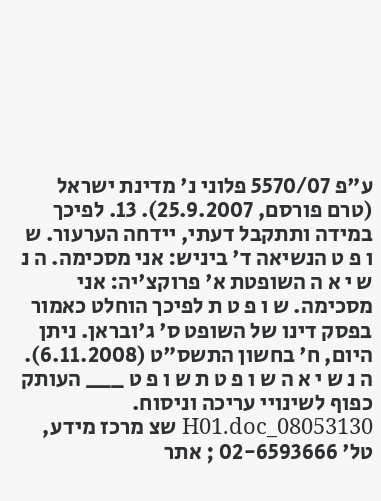ע"פ 5570/07 פלוני נ' מדינת ישראל (טרם פורסם, 25.9.2007). 13. לפיכך במידה ותתקבל דעתי, יידחה הערעור. ש ו פ ט הנשיאה ד' ביניש: אני מסכימה. ה נ ש י א ה השופטת א' פרוקצ'יה: אני מסכימה. ש ו פ ט ת לפיכך הוחלט כאמור בפסק דינו של השופט ס' ג'ובראן. ניתן היום, ח' בחשון התשס"ט (6.11.2008). ה נ ש י א ה ש ו פ ט ת ש ו פ ט ___ העותק כפוף לשינויי עריכה וניסוח. 08053130_H01.doc שצ מרכז מידע, טל' 02-6593666 ; אתר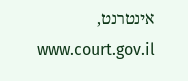אינטרנט, www.court.gov.il